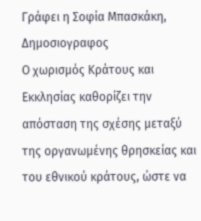Γράφει η Σοφία Μπασκάκη, Δημοσιογραφος
Ο χωρισμός Κράτους και Εκκλησίας καθορίζει την απόσταση της σχέσης μεταξύ της οργανωμένης θρησκείας και του εθνικού κράτους, ώστε να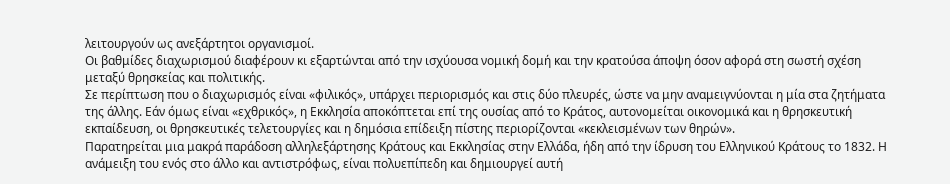λειτουργούν ως ανεξάρτητοι οργανισμοί.
Οι βαθμίδες διαχωρισμού διαφέρουν κι εξαρτώνται από την ισχύουσα νομική δομή και την κρατούσα άποψη όσον αφορά στη σωστή σχέση μεταξύ θρησκείας και πολιτικής.
Σε περίπτωση που ο διαχωρισμός είναι «φιλικός», υπάρχει περιορισμός και στις δύο πλευρές, ώστε να μην αναμειγνύονται η μία στα ζητήματα της άλλης. Εάν όμως είναι «εχθρικός», η Εκκλησία αποκόπτεται επί της ουσίας από το Κράτος, αυτονομείται οικονομικά και η θρησκευτική εκπαίδευση, οι θρησκευτικές τελετουργίες και η δημόσια επίδειξη πίστης περιορίζονται «κεκλεισμένων των θηρών».
Παρατηρείται μια μακρά παράδοση αλληλεξάρτησης Κράτους και Εκκλησίας στην Ελλάδα, ήδη από την ίδρυση του Ελληνικού Κράτους το 1832. Η ανάμειξη του ενός στο άλλο και αντιστρόφως, είναι πολυεπίπεδη και δημιουργεί αυτή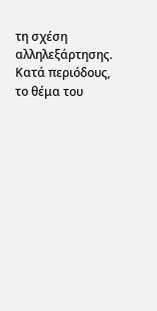τη σχέση αλληλεξάρτησης.
Κατά περιόδους, το θέμα του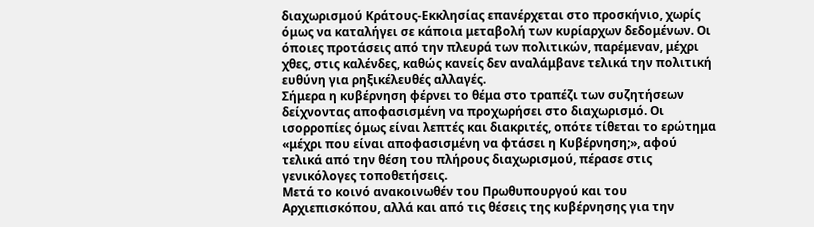διαχωρισμού Κράτους-Εκκλησίας επανέρχεται στο προσκήνιο, χωρίς όμως να καταλήγει σε κάποια μεταβολή των κυρίαρχων δεδομένων. Οι όποιες προτάσεις από την πλευρά των πολιτικών, παρέμεναν, μέχρι χθες, στις καλένδες, καθώς κανείς δεν αναλάμβανε τελικά την πολιτική ευθύνη για ρηξικέλευθές αλλαγές.
Σήμερα η κυβέρνηση φέρνει το θέμα στο τραπέζι των συζητήσεων δείχνοντας αποφασισμένη να προχωρήσει στο διαχωρισμό. Οι ισορροπίες όμως είναι λεπτές και διακριτές, οπότε τίθεται το ερώτημα «μέχρι που είναι αποφασισμένη να φτάσει η Κυβέρνηση;», αφού τελικά από την θέση του πλήρους διαχωρισμού, πέρασε στις γενικόλογες τοποθετήσεις.
Μετά το κοινό ανακοινωθέν του Πρωθυπουργού και του Αρχιεπισκόπου, αλλά και από τις θέσεις της κυβέρνησης για την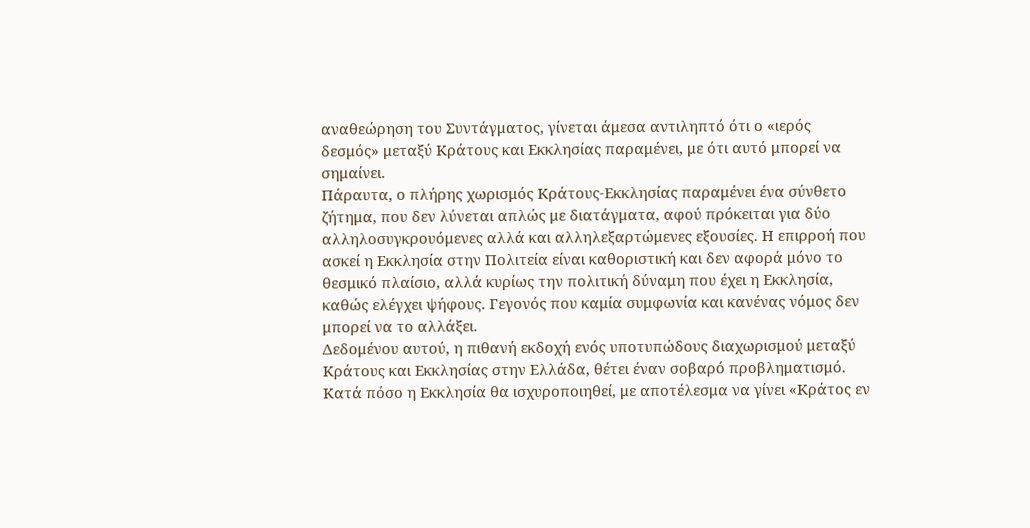αναθεώρηση του Συντάγματος, γίνεται άμεσα αντιληπτό ότι ο «ιερός δεσμός» μεταξύ Κράτους και Εκκλησίας παραμένει, με ότι αυτό μπορεί να σημαίνει.
Πάραυτα, ο πλήρης χωρισμός Κράτους-Εκκλησίας παραμένει ένα σύνθετο ζήτημα, που δεν λύνεται απλώς με διατάγματα, αφού πρόκειται για δύο αλληλοσυγκρουόμενες αλλά και αλληλεξαρτώμενες εξουσίες. Η επιρροή που ασκεί η Εκκλησία στην Πολιτεία είναι καθοριστική και δεν αφορά μόνο το θεσμικό πλαίσιο, αλλά κυρίως την πολιτική δύναμη που έχει η Εκκλησία, καθώς ελέγχει ψήφους. Γεγονός που καμία συμφωνία και κανένας νόμος δεν μπορεί να το αλλάξει.
Δεδομένου αυτού, η πιθανή εκδοχή ενός υποτυπώδους διαχωρισμού μεταξύ Κράτους και Εκκλησίας στην Ελλάδα, θέτει έναν σοβαρό προβληματισμό. Κατά πόσο η Εκκλησία θα ισχυροποιηθεί, με αποτέλεσμα να γίνει «Κράτος εν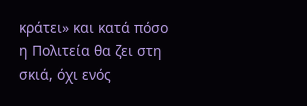κράτει» και κατά πόσο η Πολιτεία θα ζει στη σκιά, όχι ενός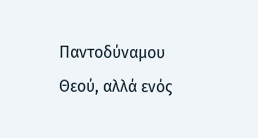Παντοδύναμου Θεού, αλλά ενός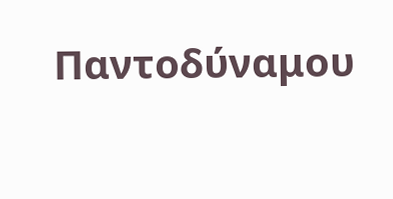Παντοδύναμου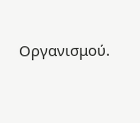Οργανισμού.